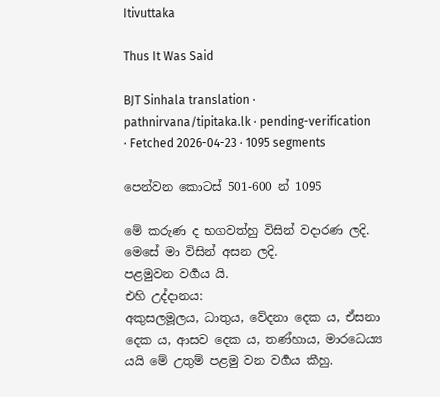Itivuttaka

Thus It Was Said

BJT Sinhala translation · pathnirvana/tipitaka.lk · pending-verification · Fetched 2026-04-23 · 1095 segments

පෙන්වන කොටස් 501-600 න් 1095

මේ කරුණ ද භගවත්හු විසින් වදාරණ ලදි. මෙසේ මා විසින් අසන ලදි.
පළමුවන වර්‍ගය යි.
එහි උද්දානය:
අකුසලමූලය, ධාතුය, වේදනා දෙක ය, ඒසනා දෙක ය, ආසව දෙක ය, තණ්හාය, මාරධෙය්‍ය යයි මේ උතුම් පළමු වන වර්‍ගය කීහු.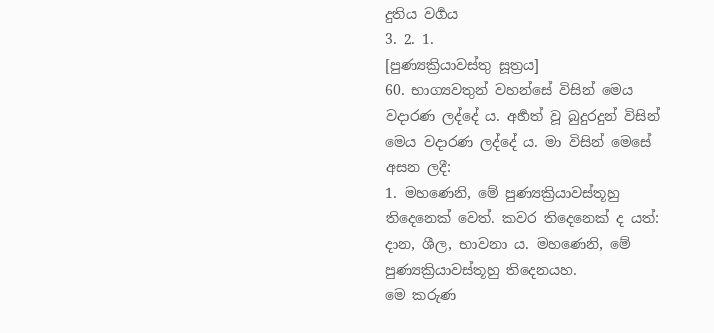දුතිය වර්‍ගය
3. 2. 1.
[පුණ්‍යක්‍රියාවස්තු සූත්‍රය]
60. භාග්‍යවතුන් වහන්සේ විසින් මෙය වදාරණ ලද්දේ ය. අර්‍හත් වූ බුදුරදුන් විසින් මෙය වදාරණ ලද්දේ ය. මා විසින් මෙසේ අසන ලදී:
1. මහණෙනි, මේ පුණ්‍යක්‍රියාවස්තූහු තිදෙනෙක් වෙත්. කවර තිදෙනෙක් ද යත්: දාන, ශීල, භාවනා ය. මහණෙනි, මේ පුණ්‍යක්‍රියාවස්තූහු තිදෙනයහ.
මෙ කරුණ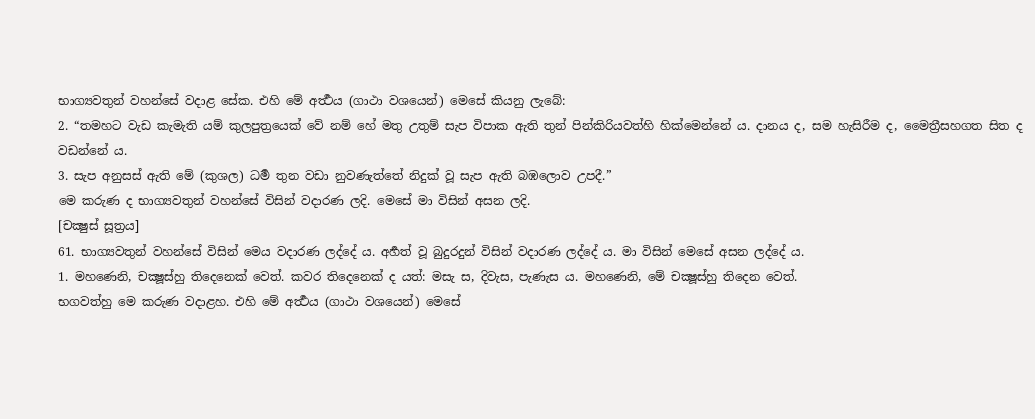භාග්‍යවතුන් වහන්සේ වදාළ සේක. එහි මේ අර්‍ත්‍ථය (ගාථා වශයෙන්) මෙසේ කියනු ලැබේ:
2. “තමහට වැඩ කැමැති යම් කුලපුත්‍රයෙක් වේ නම් හේ මතු උතුම් සැප විපාක ඇති තුන් පින්කිරියවත්හි හික්මෙන්නේ ය. දානය ද, සම හැසිරීම ද, මෛත්‍රීසහගත සිත ද වඩන්නේ ය.
3. සැප අනුසස් ඇති මේ (කුශල) ධර්‍ම තුන වඩා නුවණැත්තේ නිදුක් වූ සැප ඇති බඹලොව උපදී.”
මෙ කරුණ ද භාග්‍යවතුන් වහන්සේ විසින් වදාරණ ලදි. මෙසේ මා විසින් අසන ලදි.
[චක්‍ෂුස් සූත්‍රය]
61. භාග්‍යවතුන් වහන්සේ විසින් මෙය වදාරණ ලද්දේ ය. අර්‍හත් වූ බුදුරදුන් විසින් වදාරණ ලද්දේ ය. මා විසින් මෙසේ අසන ලද්දේ ය.
1. මහණෙනි, චක්‍ෂූස්හු තිදෙනෙක් වෙත්. කවර තිදෙනෙක් ද යත්: මසැ ස, දිවැස, පැණැස ය. මහණෙනි, මේ චක්‍ෂූස්හු තිදෙන වෙත්.
භගවත්හු මෙ කරුණ වදාළහ. එහි මේ අර්‍ත්‍ථය (ගාථා වශයෙන්) මෙසේ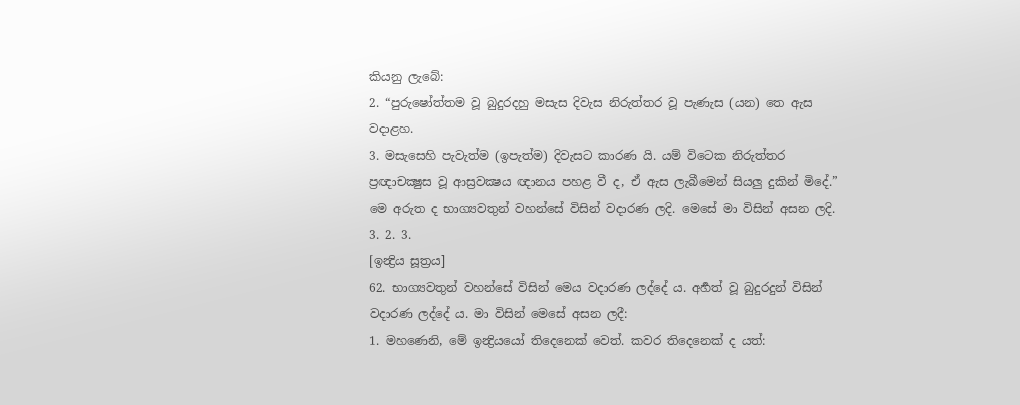කියනු ලැබේ:
2. “පුරුෂෝත්තම වූ බුදුරදහු මසැස දිවැස නිරුත්තර වූ පැණැස (යන) තෙ ඇස වදාළහ.
3. මසැසෙහි පැවැත්ම (ඉපැත්ම) දිවැසට කාරණ යි. යම් විටෙක නිරුත්තර ප්‍රඥාචක්‍ෂුස වූ ආස්‍රවක්‍ෂය ඥානය පහළ වී ද, ඒ ඇස ලැබීමෙන් සියලු දුකින් මිදේ.”
මෙ අරුත ද භාග්‍යවතුන් වහන්සේ විසින් වදාරණ ලදි. මෙසේ මා විසින් අසන ලදි.
3. 2. 3.
[ඉන්‍ද්‍රිය සූත්‍රය]
62. භාග්‍යවතුන් වහන්සේ විසින් මෙය වදාරණ ලද්දේ ය. අර්‍හත් වූ බුදුරදුන් විසින් වදාරණ ලද්දේ ය. මා විසින් මෙසේ අසන ලදී:
1. මහණෙනි, මේ ඉන්‍ද්‍රියයෝ තිදෙනෙක් වෙත්. කවර තිදෙනෙක් ද යත්: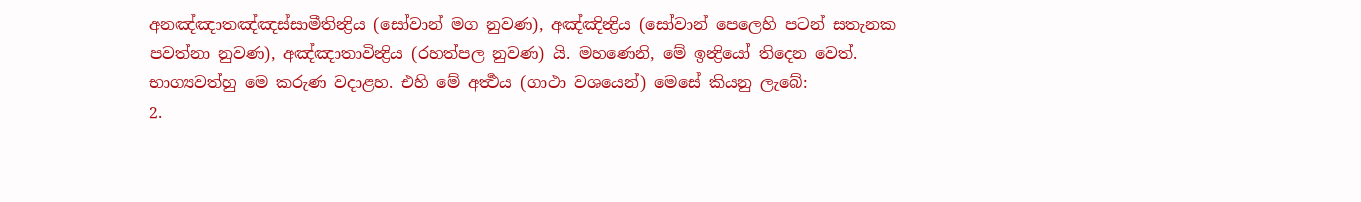අනඤ්ඤාතඤ්ඤස්සාමීතින්‍ද්‍රිය (සෝවාන් මග නුවණ), අඤ්ඤින්‍ද්‍රිය (සෝවාන් පෙලෙහි පටන් සතැනක පවත්නා නුවණ), අඤ්ඤාතාවින්‍ද්‍රිය (රහත්පල නුවණ) යි. මහණෙනි, මේ ඉන්‍ද්‍රියෝ තිදෙන වෙත්.
භාග්‍යවත්හු මෙ කරුණ වදාළහ. එහි මේ අර්‍ත්‍ථය (ගාථා වශයෙන්) මෙසේ කියනු ලැබේ:
2.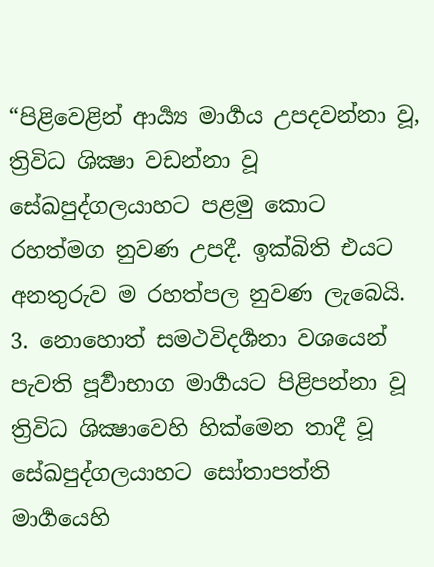“පිළිවෙළින් ආර්‍ය්‍ය මාර්‍ගය උපදවන්නා වූ, ත්‍රිවිධ ශික්‍ෂා වඩන්නා වූ සේඛපුද්ගලයාහට පළමු කොට රහත්මග නුවණ උපදී. ඉක්බිති එයට අනතුරුව ම රහත්පල නුවණ ලැබෙයි.
3. නොහොත් සමථවිදර්‍ශනා වශයෙන් පැවති පූර්‍වාභාග මාර්‍ගයට පිළිපන්නා වූ ත්‍රිවිධ ශික්‍ෂාවෙහි හික්මෙන තාදී වූ සේඛපුද්ගලයාහට සෝතාපත්ති මාර්‍ගයෙහි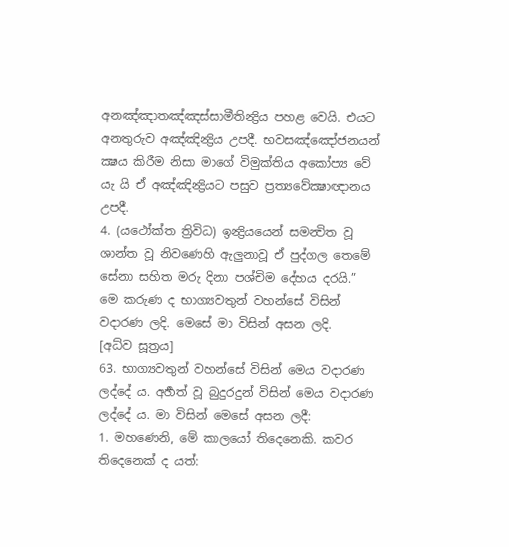අනඤ්ඤාතඤ්ඤස්සාමීතින්‍ද්‍රිය පහළ වෙයි. එයට අනතුරුව අඤ්ඤින්‍ද්‍රිය උපදී. භවසඤ්ඤෝජනයන් ක්‍ෂය කිරීම නිසා මාගේ විමුක්තිය අකෝප්‍ය වේ යැ යි ඒ අඤ්ඤින්‍ද්‍රියට පසුව ප්‍රත්‍යවේක්‍ෂාඥානය උපදී.
4. (යථෝක්ත ත්‍රිවිධ) ඉන්‍ද්‍රියයෙන් සමන්‍විත වූ ශාන්ත වූ නිවණෙහි ඇලුනාවූ ඒ පුද්ගල තෙමේ සේනා සහිත මරු දිනා පශ්චිම දේහය දරයි.”
මෙ කරුණ ද භාග්‍යවතුන් වහන්සේ විසින් වදාරණ ලදි. මෙසේ මා විසින් අසන ලදි.
[අධ්ව සූත්‍රය]
63. භාග්‍යවතුන් වහන්සේ විසින් මෙය වදාරණ ලද්දේ ය. අර්‍හත් වූ බුදුරදුන් විසින් මෙය වදාරණ ලද්දේ ය. මා විසින් මෙසේ අසන ලදී:
1. මහණෙනි, මේ කාලයෝ තිදෙනෙකි. කවර තිදෙනෙක් ද යත්: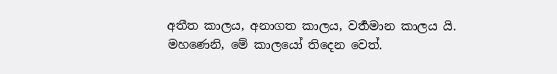අතීත කාලය, අනාගත කාලය, වර්‍තමාන කාලය යි. මහණෙනි, මේ කාලයෝ තිදෙන වෙත්.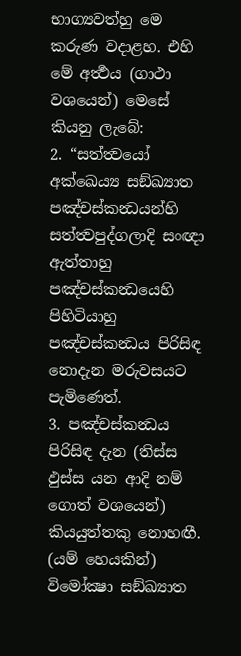භාග්‍යවත්හු මෙ කරුණ වදාළහ. එහි මේ අර්‍ත්‍ථය (ගාථා වශයෙන්) මෙසේ කියනු ලැබේ:
2. “සත්ත්‍වයෝ අක්ඛෙය්‍ය සඞ්ඛ්‍යාත පඤ්චස්කන්‍ධයන්හි සත්ත්‍වපුද්ගලාදි සංඥා ඇත්තාහු පඤ්චස්කන්‍ධයෙහි පිහිටියාහු පඤ්චස්කන්‍ධය පිරිසිඳ නොදැන මරුවසයට පැමිණෙත්.
3. පඤ්චස්කන්‍ධය පිරිසිඳ දැන (තිස්ස ඵුස්ස යන ආදි නම් ගොත් වශයෙන්) කියයුත්තකු නොහඟී. (යම් හෙයකින්) විමෝක්‍ෂා සඞ්ඛ්‍යාත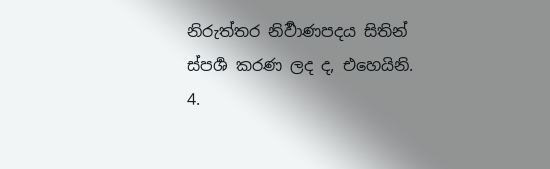නිරුත්තර නිර්‍වාණපදය සිතින් ස්පර්‍ශ කරණ ලද ද, එහෙයිනි.
4.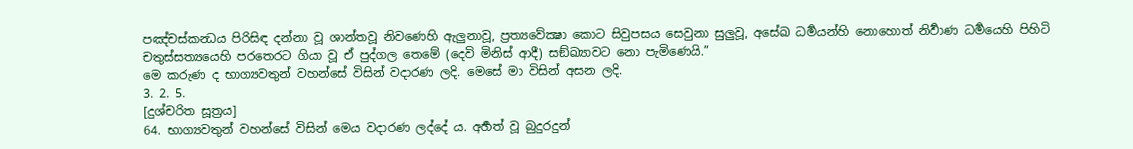පඤ්චස්කන්‍ධය පිරිසිඳ දන්නා වූ ශාන්තවූ නිවණෙහි ඇලුනාවූ, ප්‍රත්‍යවේක්‍ෂා කොට සිවුපසය සෙවුනා සුලුවූ, අසේඛ ධර්‍මයන්හි නොහොත් නිර්‍වාණ ධර්‍මයෙහි පිහිටි චතුස්සත්‍යයෙහි පරතෙරට ගියා වූ ඒ පුද්ගල තෙමේ (දෙවි මිනිස් ආදී) සඞ්ඛ්‍යාවට නො පැමිණෙයි.”
මෙ කරුණ ද භාග්‍යවතුන් වහන්සේ විසින් වදාරණ ලදි. මෙසේ මා විසින් අසන ලදි.
3. 2. 5.
[දුශ්චරිත සූත්‍රය]
64. භාග්‍යවතුන් වහන්සේ විසින් මෙය වදාරණ ලද්දේ ය. අර්‍හත් වූ බුදුරදුන්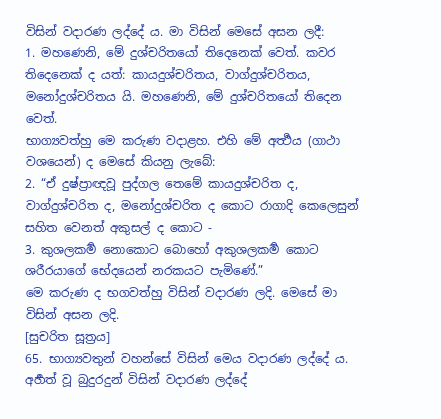විසින් වදාරණ ලද්දේ ය. මා විසින් මෙසේ අසන ලදී:
1. මහණෙනි, මේ දුශ්චරිතයෝ තිදෙනෙක් වෙත්. කවර තිදෙනෙක් ද යත්: කායදුශ්චරිතය, වාග්දුශ්චරිතය, මනෝදුශ්චරිතය යි. මහණෙනි, මේ දුශ්චරිතයෝ තිදෙන වෙත්.
භාග්‍යවත්හු මෙ කරුණ වදාළහ. එහි මේ අර්‍ත්‍ථය (ගාථා වශයෙන්) ද මෙසේ කියනු ලැබේ:
2. “ඒ දුෂ්ප්‍රාඥවූ පුද්ගල තෙමේ කායදුශ්චරිත ද, වාග්දුශ්චරිත ද, මනෝදුශ්චරිත ද කොට රාගාදි කෙලෙසුන් සහිත වෙනත් අකුසල් ද කොට -
3. කුශලකර්‍ම නොකොට බොහෝ අකුශලකර්‍ම කොට ශරීරයාගේ භේදයෙන් නරකයට පැමිණේ.”
මෙ කරුණ ද භගවත්හු විසින් වදාරණ ලදි. මෙසේ මා විසින් අසන ලදි.
[සුචරිත සූත්‍රය]
65. භාග්‍යවතුන් වහන්සේ විසින් මෙය වදාරණ ලද්දේ ය. අර්‍හත් වූ බුදුරදුන් විසින් වදාරණ ලද්දේ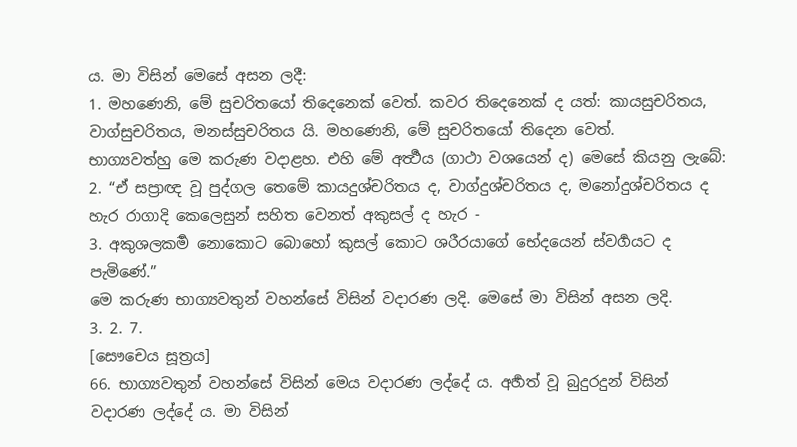ය. මා විසින් මෙසේ අසන ලදී:
1. මහණෙනි, මේ සුචරිතයෝ තිදෙනෙක් වෙත්. කවර තිදෙනෙක් ද යත්: කායසුචරිතය, වාග්සුචරිතය, මනස්සුචරිතය යි. මහණෙනි, මේ සුචරිතයෝ තිදෙන වෙත්.
භාග්‍යවත්හු මෙ කරුණ වදාළහ. එහි මේ අර්‍ත්‍ථය (ගාථා වශයෙන් ද) මෙසේ කියනු ලැබේ:
2. “ඒ සප්‍රාඥ වූ පුද්ගල තෙමේ කායදුශ්චරිතය ද, වාග්දුශ්චරිතය ද, මනෝදුශ්චරිතය ද හැර රාගාදි කෙලෙසුන් සහිත වෙනත් අකුසල් ද හැර -
3. අකුශලකර්‍ම නොකොට බොහෝ කුසල් කොට ශරීරයාගේ භේදයෙන් ස්වර්‍ගයට ද පැමිණේ.”
මෙ කරුණ භාග්‍යවතුන් වහන්සේ විසින් වදාරණ ලදි. මෙසේ මා විසින් අසන ලදි.
3. 2. 7.
[සෞචෙය සූත්‍රය]
66. භාග්‍යවතුන් වහන්සේ විසින් මෙය වදාරණ ලද්දේ ය. අර්‍හත් වූ බුදුරදුන් විසින් වදාරණ ලද්දේ ය. මා විසින්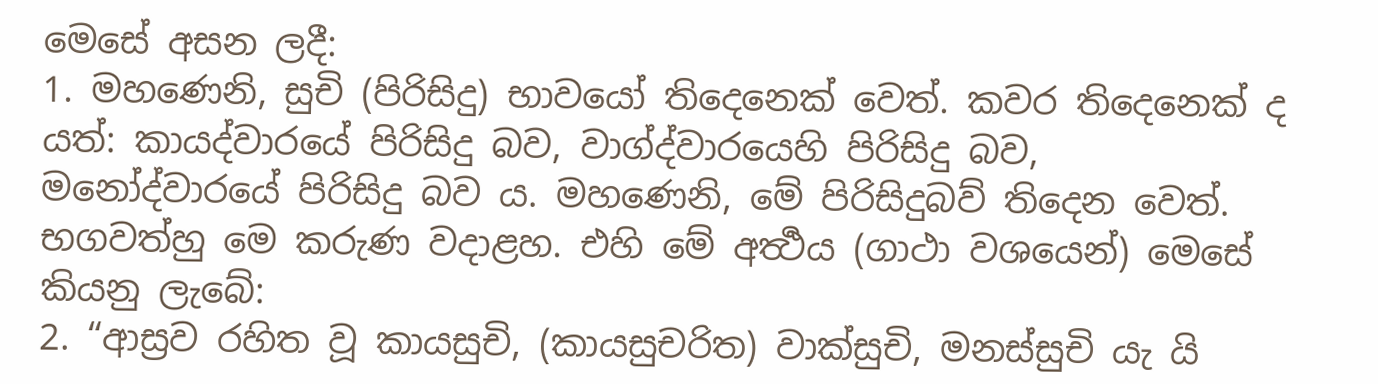මෙසේ අසන ලදී:
1. මහණෙනි, සුචි (පිරිසිදු) භාවයෝ තිදෙනෙක් වෙත්. කවර තිදෙනෙක් ද යත්: කායද්වාරයේ පිරිසිදු බව, වාග්ද්වාරයෙහි පිරිසිදු බව, මනෝද්වාරයේ පිරිසිදු බව ය. මහණෙනි, මේ පිරිසිදුබව් තිදෙන වෙත්.
භගවත්හු මෙ කරුණ වදාළහ. එහි මේ අර්‍ත්‍ථය (ගාථා වශයෙන්) මෙසේ කියනු ලැබේ:
2. “ආස්‍රව රහිත වූ කායසුචි, (කායසුචරිත) වාක්සුචි, මනස්සුචි යැ යි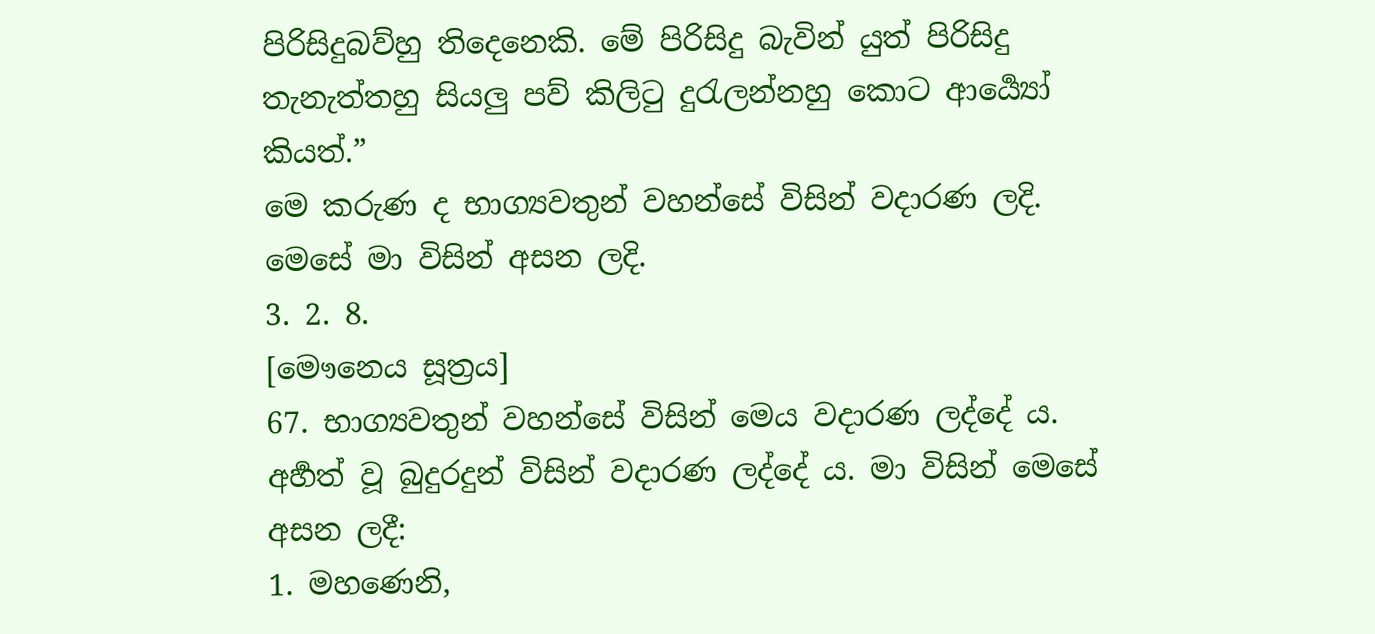පිරිසිදුබව්හු තිදෙනෙකි. මේ පිරිසිදු බැවින් යුත් පිරිසිදු තැනැත්තහු සියලු පව් කිලිටු දුරැලන්නහු කොට ආර්‍ය්‍යෝ කියත්.”
මෙ කරුණ ද භාග්‍යවතුන් වහන්සේ විසින් වදාරණ ලදි. මෙසේ මා විසින් අසන ලදි.
3. 2. 8.
[මෞනෙය සූත්‍රය]
67. භාග්‍යවතුන් වහන්සේ විසින් මෙය වදාරණ ලද්දේ ය. අර්‍හත් වූ බුදුරදුන් විසින් වදාරණ ලද්දේ ය. මා විසින් මෙසේ අසන ලදී:
1. මහණෙනි,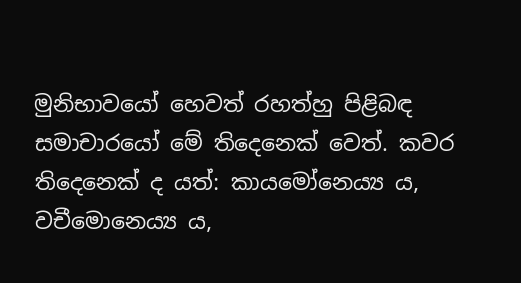මුනිභාවයෝ හෙවත් රහත්හු පිළිබඳ සමාචාරයෝ මේ තිදෙනෙක් වෙත්. කවර තිදෙනෙක් ද යත්: කායමෝනෙය්‍ය ය, වචීමොනෙය්‍ය ය,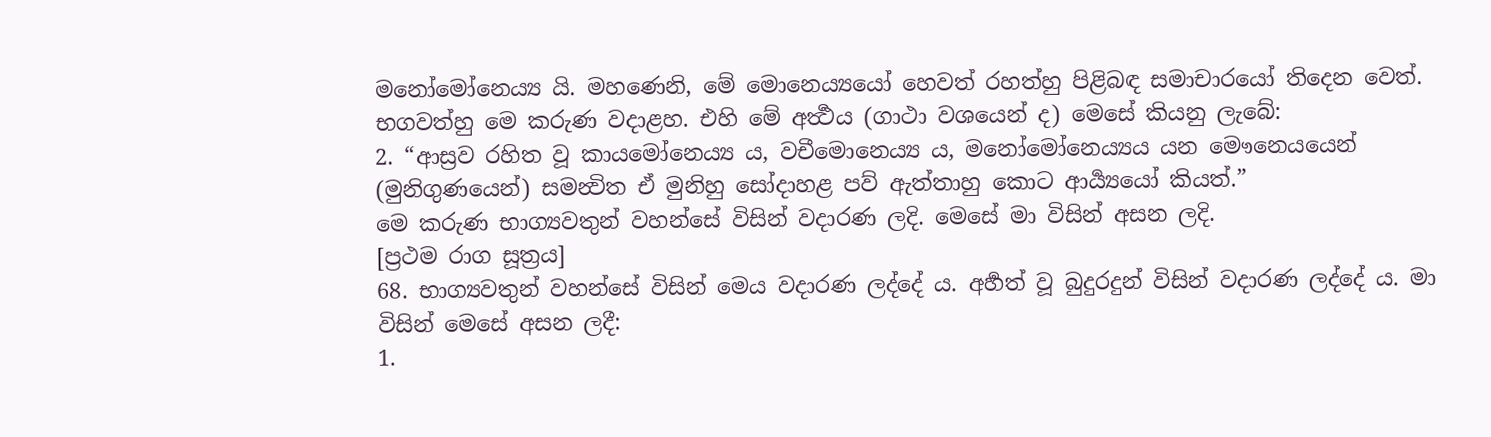මනෝමෝනෙය්‍ය යි. මහණෙනි, මේ මොනෙය්‍යයෝ හෙවත් රහත්හු පිළිබඳ සමාචාරයෝ තිදෙන වෙත්.
භගවත්හු මෙ කරුණ වදාළහ. එහි මේ අර්‍ත්‍ථය (ගාථා වශයෙන් ද) මෙසේ කියනු ලැබේ:
2. “ආස්‍රව රහිත වූ කායමෝනෙය්‍ය ය, වචීමොනෙය්‍ය ය, මනෝමෝනෙය්‍යය යන මෞනෙයයෙන් (මුනිගුණයෙන්) සමන්‍විත ඒ මුනිහු සෝදාහළ පව් ඇත්තාහු කොට ආර්‍ය්‍යයෝ කියත්.”
මෙ කරුණ භාග්‍යවතුන් වහන්සේ විසින් වදාරණ ලදි. මෙසේ මා විසින් අසන ලදි.
[ප්‍රථම රාග සූත්‍රය]
68. භාග්‍යවතුන් වහන්සේ විසින් මෙය වදාරණ ලද්දේ ය. අර්‍හත් වූ බුදුරදුන් විසින් වදාරණ ලද්දේ ය. මා විසින් මෙසේ අසන ලදී:
1.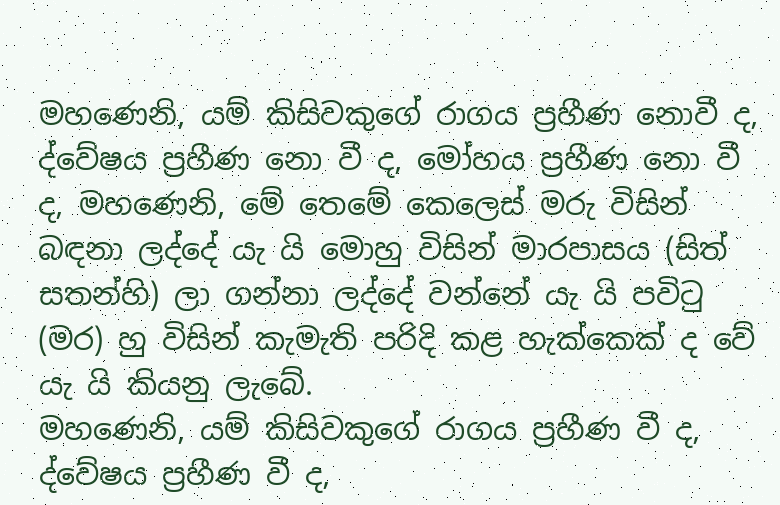මහණෙනි, යම් කිසිවකුගේ රාගය ප්‍රහීණ නොවී ද, ද්වේෂය ප්‍රහීණ නො වී ද, මෝහය ප්‍රහීණ නො වී ද, මහණෙනි, මේ තෙමේ කෙලෙස් මරු විසින් බඳනා ලද්දේ යැ යි මොහු විසින් මාරපාසය (සිත් සතන්හි) ලා ගන්නා ලද්දේ වන්නේ යැ යි පවිටු (මර) හු විසින් කැමැති පරිදි කළ හැක්කෙක් ද වේ යැ යි කියනු ලැබේ.
මහණෙනි, යම් කිසිවකුගේ රාගය ප්‍රහීණ වී ද, ද්වේෂය ප්‍රහීණ වී ද,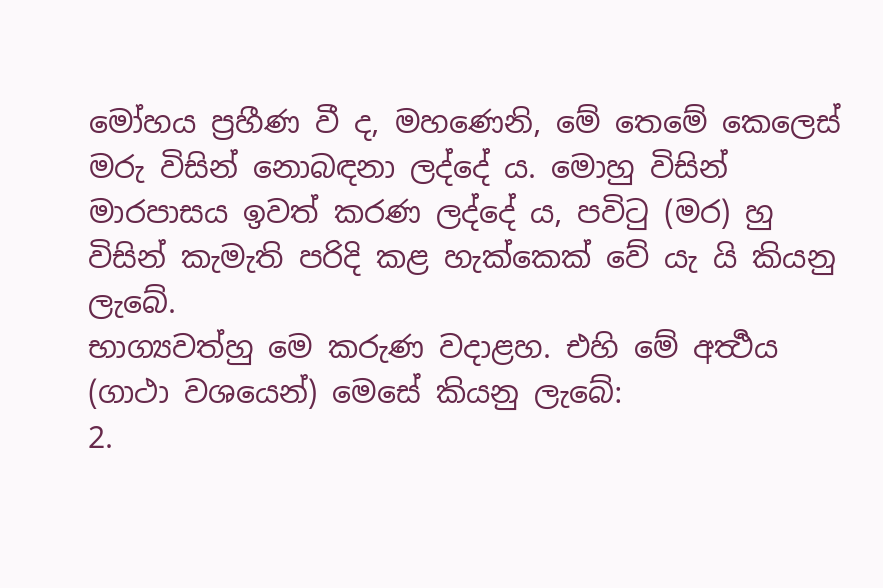මෝහය ප්‍රහීණ වී ද, මහණෙනි, මේ තෙමේ කෙලෙස් මරු විසින් නොබඳනා ලද්දේ ය. මොහු විසින් මාරපාසය ඉවත් කරණ ලද්දේ ය, පවිටු (මර) හු විසින් කැමැති පරිදි කළ හැක්කෙක් වේ යැ යි කියනු ලැබේ.
භාග්‍යවත්හු මෙ කරුණ වදාළහ. එහි මේ අර්‍ත්‍ථය (ගාථා වශයෙන්) මෙසේ කියනු ලැබේ:
2.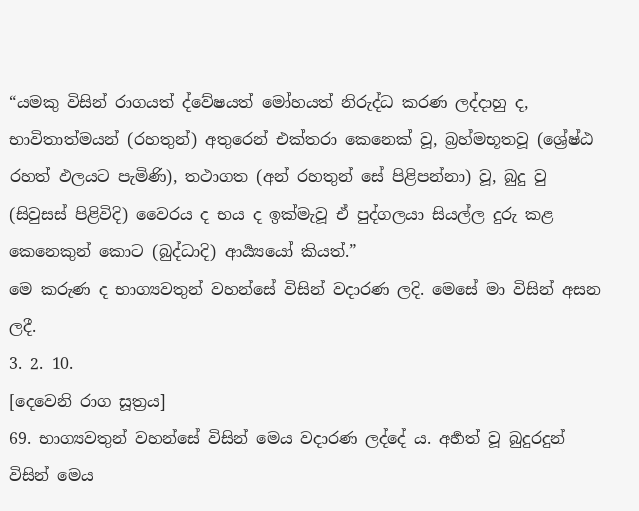“යමකු විසින් රාගයත් ද්වේෂයත් මෝහයත් නිරුද්ධ කරණ ලද්දාහු ද, භාවිතාත්මයන් (රහතුන්) අතුරෙන් එක්තරා කෙනෙක් වූ, බ්‍රහ්මභූතවූ (ශ්‍රේෂ්ඨ රහත් ඵලයට පැමිණි), තථාගත (අන් රහතුන් සේ පිළිපන්නා) වූ, බුදු වු (සිවුසස් පිළිවිදි) වෛරය ද භය ද ඉක්මැවූ ඒ පුද්ගලයා සියල්ල දුරු කළ කෙනෙකුන් කොට (බුද්ධාදි) ආර්‍ය්‍යයෝ කියත්.”
මෙ කරුණ ද භාග්‍යවතුන් වහන්සේ විසින් වදාරණ ලදි. මෙසේ මා විසින් අසන ලදී.
3. 2. 10.
[දෙවෙනි රාග සූත්‍රය]
69. භාග්‍යවතුන් වහන්සේ විසින් මෙය වදාරණ ලද්දේ ය. අර්‍හත් වූ බුදුරදුන් විසින් මෙය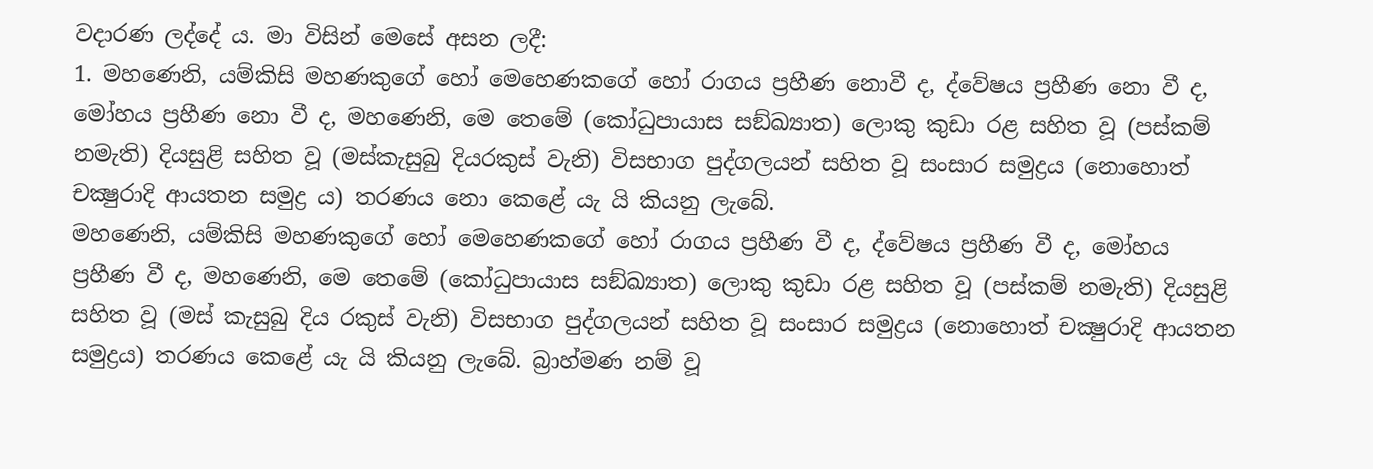වදාරණ ලද්දේ ය. මා විසින් මෙසේ අසන ලදී:
1. මහණෙනි, යම්කිසි මහණකුගේ හෝ මෙහෙණකගේ හෝ රාගය ප්‍රහීණ නොවී ද, ද්වේෂය ප්‍රහීණ නො වී ද, මෝහය ප්‍රහීණ නො වී ද, මහණෙනි, මෙ තෙමේ (කෝධුපායාස සඞ්ඛ්‍යාත) ලොකු කුඩා රළ සහිත වූ (පස්කම් නමැති) දියසුළි සහිත වූ (මස්කැසුබු දියරකුස් වැනි) විසභාග පුද්ගලයන් සහිත වූ සංසාර සමුද්‍රය (නොහොත් චක්‍ෂුරාදි ආයතන සමුද්‍ර ය) තරණය නො කෙළේ යැ යි කියනු ලැබේ.
මහණෙනි, යම්කිසි මහණකුගේ හෝ මෙහෙණකගේ හෝ රාගය ප්‍රහීණ වී ද, ද්වේෂය ප්‍රහීණ වී ද, මෝහය ප්‍රහීණ වී ද, මහණෙනි, මෙ තෙමේ (කෝධුපායාස සඞ්ඛ්‍යාත) ලොකු කුඩා රළ සහිත වූ (පස්කම් නමැති) දියසුළි සහිත වූ (මස් කැසුබු දිය රකුස් වැනි) විසභාග පුද්ගලයන් සහිත වූ සංසාර සමුද්‍රය (නොහොත් චක්‍ෂුරාදි ආයතන සමුද්‍රය) තරණය කෙළේ යැ යි කියනු ලැබේ. බ්‍රාහ්මණ නම් වූ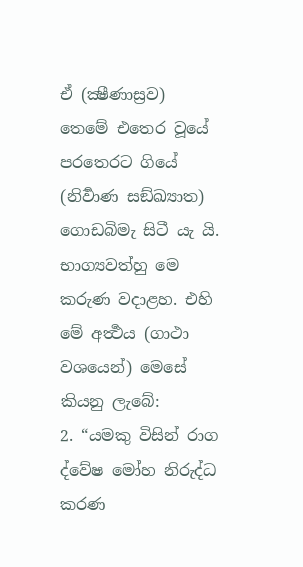ඒ (ක්‍ෂීණාස්‍රව) තෙමේ එතෙර වූයේ පරතෙරට ගියේ (නිර්‍වාණ සඞ්ඛ්‍යාත) ගොඩබිමැ සිටී යැ යි.
භාග්‍යවත්හු මෙ කරුණ වදාළහ. එහි මේ අර්‍ත්‍ථය (ගාථා වශයෙන්) මෙසේ කියනු ලැබේ:
2. “යමකු විසින් රාග ද්වේෂ මෝහ නිරුද්ධ කරණ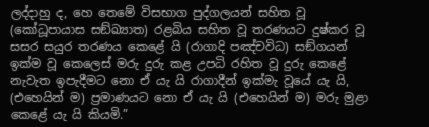ලද්දාහු ද, හෙ තෙමේ විසභාග පුද්ගලයන් සහිත වූ (කෝධූපායාස සඞ්ඛ්‍යාත) රළබිය සහිත වූ තරණයට දුෂ්කර වූ සසර සයුර තරණය කෙළේ යි (රාගාදි පඤ්චවිධ) සඞ්ගයන් ඉක්ම වූ කෙලෙස් මරු දුරු කළ උපධි රහිත වූ දුරු කෙළේ නැවැත ඉපැදීමට නො ඒ යැ යි රාගාදීන් ඉක්මැ වූයේ යැ යි, (එහෙයින් ම) ප්‍රමාණයට නො ඒ යැ යි (එහෙයින් ම) මරු මුළා කෙළේ යැ යි කියමි.”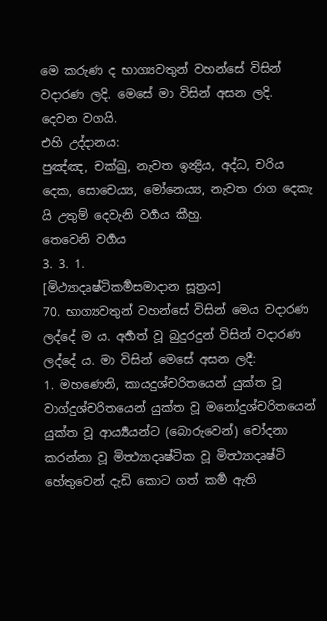මෙ කරුණ ද භාග්‍යවතුන් වහන්සේ විසින් වදාරණ ලදි. මෙසේ මා විසින් අසන ලදි.
දෙවන වගයි.
එහි උද්දානය:
පුඤ්ඤ, චක්ඛු, නැවත ඉන්‍ද්‍රිය, අද්ධ, චරිය දෙක, සොචෙය්‍ය, මෝනෙය්‍ය, නැවත රාග දෙකැ යි උතුම් දෙවැනි වර්‍ගය කීහු.
තෙවෙනි වර්‍ගය
3. 3. 1.
[මිථ්‍යාදෘෂ්ටිකර්‍මසමාදාන සූත්‍රය]
70. භාග්‍යවතුන් වහන්සේ විසින් මෙය වදාරණ ලද්දේ ම ය. අර්‍හත් වූ බුදුරදුන් විසින් වදාරණ ලද්දේ ය. මා විසින් මෙසේ අසන ලදී:
1. මහණෙනි, කායදුශ්චරිතයෙන් යුක්ත වූ වාග්දුශ්චරිතයෙන් යුක්ත වූ මනෝදුශ්චරිතයෙන් යුක්ත වූ ආර්‍ය්‍යයන්ට (බොරුවෙන්) චෝදනා කරන්නා වූ මිත්‍ථ්‍යාදෘෂ්ටික වූ මිත්‍ථ්‍යාදෘෂ්ටි හේතුවෙන් දැඩි කොට ගත් කර්‍ම ඇති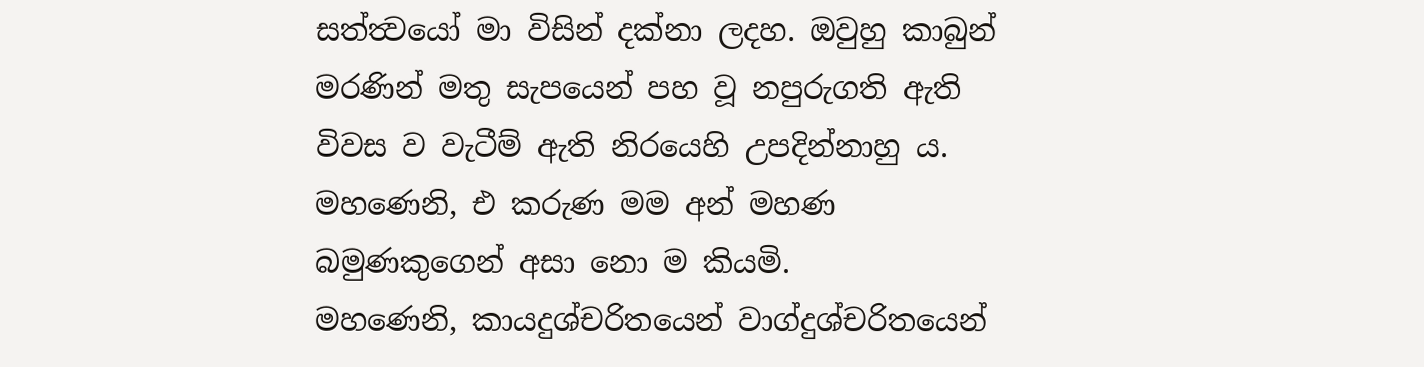සත්ත්‍වයෝ මා විසින් දක්නා ලදහ. ඔවුහු කාබුන් මරණින් මතු සැපයෙන් පහ වූ නපුරුගති ඇති විවස ව වැටීම් ඇති නිරයෙහි උපදින්නාහු ය.
මහණෙනි, එ කරුණ මම අන් මහණ බමුණකුගෙන් අසා නො ම කියමි.
මහණෙනි, කායදුශ්චරිතයෙන් වාග්දුශ්චරිතයෙන්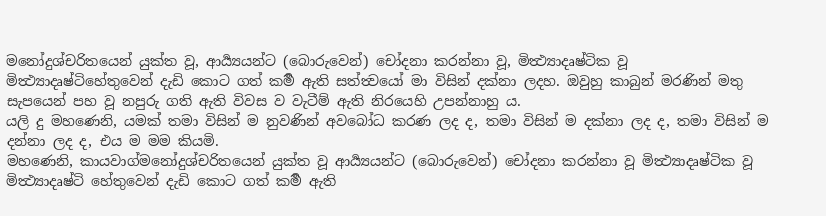මනෝදුශ්චරිතයෙන් යුක්ත වූ, ආර්‍ය්‍යයන්ට (බොරුවෙන්) චෝදනා කරන්නා වූ, මිත්‍ථ්‍යාදෘෂ්ටික වූ මිත්‍ථ්‍යාදෘෂ්ටිහේතුවෙන් දැඩි කොට ගත් කර්‍ම ඇති සත්ත්‍වයෝ මා විසින් දක්නා ලදහ. ඔවුහු කාබුන් මරණින් මතු සැපයෙන් පහ වූ නපුරු ගති ඇති විවස ව වැටීම් ඇති නිරයෙහි උපන්නාහු ය.
යලි දු මහණෙනි, යමක් තමා විසින් ම නුවණින් අවබෝධ කරණ ලද ද, තමා විසින් ම දක්නා ලද ද, තමා විසින් ම දන්නා ලද ද, එය ම මම කියමි.
මහණෙනි, කායවාග්මනෝදුශ්චරිතයෙන් යුක්ත වූ ආර්‍ය්‍යයන්ට (බොරුවෙන්) චෝදනා කරන්නා වූ මිත්‍ථ්‍යාදෘෂ්ටික වූ මිත්‍ථ්‍යාදෘෂ්ටි හේතුවෙන් දැඩි කොට ගත් කර්‍ම ඇති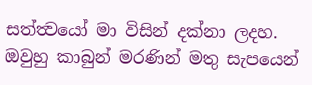සත්ත්‍වයෝ මා විසින් දක්නා ලදහ. ඔවුහු කාබුන් මරණින් මතු සැපයෙන්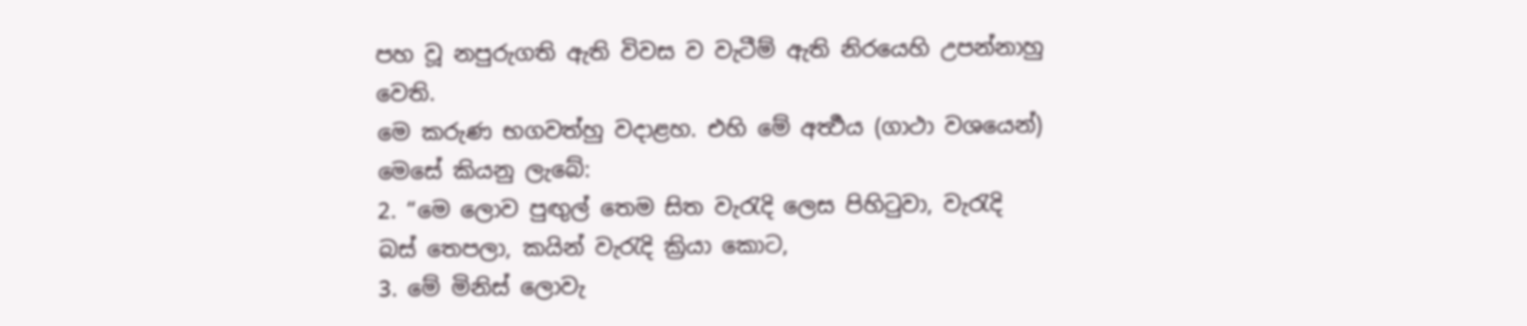පහ වූ නපුරුගති ඇති විවස ව වැටීම් ඇති නිරයෙහි උපන්නාහු වෙති.
මෙ කරුණ භගවත්හු වදාළහ. එහි මේ අර්‍ත්‍ථය (ගාථා වශයෙන්) මෙසේ කියනු ලැබේ:
2. “මෙ ලොව පුඟුල් තෙම සිත වැරැදි ලෙස පිහිටුවා, වැරැදි බස් තෙපලා, කයින් වැරැදි ක්‍රියා කොට,
3. මේ මිනිස් ලොවැ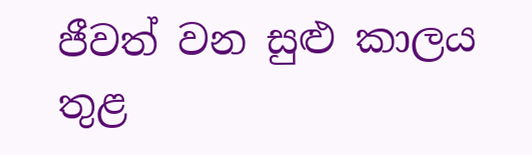ජීවත් වන සුළු කාලය තුළ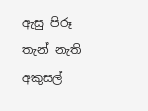ඇසු පිරූ තැන් නැති අකුසල්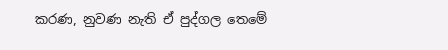කරණ, නුවණ නැති ඒ පුද්ගල තෙමේ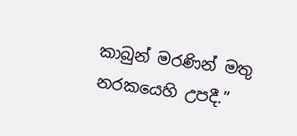කාබුන් මරණින් මතු නරකයෙහි උපදී.”